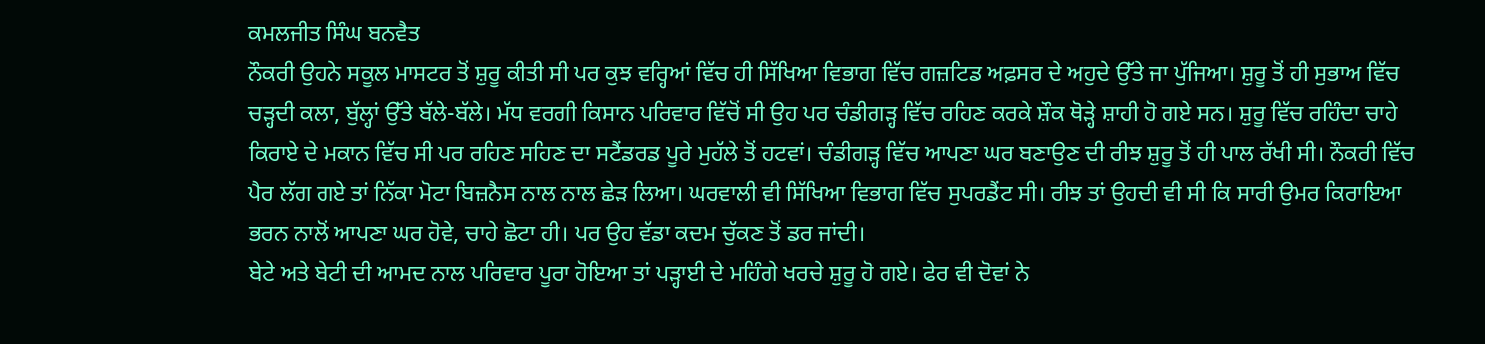ਕਮਲਜੀਤ ਸਿੰਘ ਬਨਵੈਤ
ਨੌਕਰੀ ਉਹਨੇ ਸਕੂਲ ਮਾਸਟਰ ਤੋਂ ਸ਼ੁਰੂ ਕੀਤੀ ਸੀ ਪਰ ਕੁਝ ਵਰ੍ਹਿਆਂ ਵਿੱਚ ਹੀ ਸਿੱਖਿਆ ਵਿਭਾਗ ਵਿੱਚ ਗਜ਼ਟਿਡ ਅਫ਼ਸਰ ਦੇ ਅਹੁਦੇ ਉੱਤੇ ਜਾ ਪੁੱਜਿਆ। ਸ਼ੁਰੂ ਤੋਂ ਹੀ ਸੁਭਾਅ ਵਿੱਚ ਚੜ੍ਹਦੀ ਕਲਾ, ਬੁੱਲ੍ਹਾਂ ਉੱਤੇ ਬੱਲੇ-ਬੱਲੇ। ਮੱਧ ਵਰਗੀ ਕਿਸਾਨ ਪਰਿਵਾਰ ਵਿੱਚੋਂ ਸੀ ਉਹ ਪਰ ਚੰਡੀਗੜ੍ਹ ਵਿੱਚ ਰਹਿਣ ਕਰਕੇ ਸ਼ੌਕ ਥੋੜ੍ਹੇ ਸ਼ਾਹੀ ਹੋ ਗਏ ਸਨ। ਸ਼ੁਰੂ ਵਿੱਚ ਰਹਿੰਦਾ ਚਾਹੇ ਕਿਰਾਏ ਦੇ ਮਕਾਨ ਵਿੱਚ ਸੀ ਪਰ ਰਹਿਣ ਸਹਿਣ ਦਾ ਸਟੈਂਡਰਡ ਪੂਰੇ ਮੁਹੱਲੇ ਤੋਂ ਹਟਵਾਂ। ਚੰਡੀਗੜ੍ਹ ਵਿੱਚ ਆਪਣਾ ਘਰ ਬਣਾਉਣ ਦੀ ਰੀਝ ਸ਼ੁਰੂ ਤੋਂ ਹੀ ਪਾਲ ਰੱਖੀ ਸੀ। ਨੌਕਰੀ ਵਿੱਚ ਪੈਰ ਲੱਗ ਗਏ ਤਾਂ ਨਿੱਕਾ ਮੋਟਾ ਬਿਜ਼ਨੈਸ ਨਾਲ ਨਾਲ ਛੇੜ ਲਿਆ। ਘਰਵਾਲੀ ਵੀ ਸਿੱਖਿਆ ਵਿਭਾਗ ਵਿੱਚ ਸੁਪਰਡੈਂਟ ਸੀ। ਰੀਝ ਤਾਂ ਉਹਦੀ ਵੀ ਸੀ ਕਿ ਸਾਰੀ ਉਮਰ ਕਿਰਾਇਆ ਭਰਨ ਨਾਲੋਂ ਆਪਣਾ ਘਰ ਹੋਵੇ, ਚਾਹੇ ਛੋਟਾ ਹੀ। ਪਰ ਉਹ ਵੱਡਾ ਕਦਮ ਚੁੱਕਣ ਤੋਂ ਡਰ ਜਾਂਦੀ।
ਬੇਟੇ ਅਤੇ ਬੇਟੀ ਦੀ ਆਮਦ ਨਾਲ ਪਰਿਵਾਰ ਪੂਰਾ ਹੋਇਆ ਤਾਂ ਪੜ੍ਹਾਈ ਦੇ ਮਹਿੰਗੇ ਖਰਚੇ ਸ਼ੁਰੂ ਹੋ ਗਏ। ਫੇਰ ਵੀ ਦੋਵਾਂ ਨੇ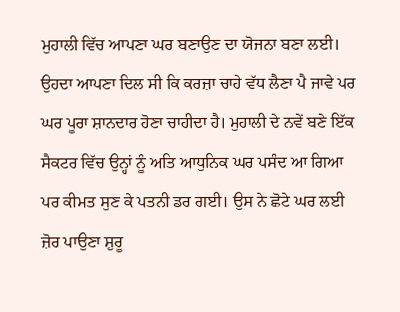ਮੁਹਾਲੀ ਵਿੱਚ ਆਪਣਾ ਘਰ ਬਣਾਉਣ ਦਾ ਯੋਜਨਾ ਬਣਾ ਲਈ। ਉਹਦਾ ਆਪਣਾ ਦਿਲ ਸੀ ਕਿ ਕਰਜ਼ਾ ਚਾਹੇ ਵੱਧ ਲੈਣਾ ਪੈ ਜਾਵੇ ਪਰ ਘਰ ਪੂਰਾ ਸ਼ਾਨਦਾਰ ਹੋਣਾ ਚਾਹੀਦਾ ਹੈ। ਮੁਹਾਲੀ ਦੇ ਨਵੇਂ ਬਣੇ ਇੱਕ ਸੈਕਟਰ ਵਿੱਚ ਉਨ੍ਹਾਂ ਨੂੰ ਅਤਿ ਆਧੁਨਿਕ ਘਰ ਪਸੰਦ ਆ ਗਿਆ ਪਰ ਕੀਮਤ ਸੁਣ ਕੇ ਪਤਨੀ ਡਰ ਗਈ। ਉਸ ਨੇ ਛੋਟੇ ਘਰ ਲਈ ਜ਼ੋਰ ਪਾਉਣਾ ਸ਼ੁਰੂ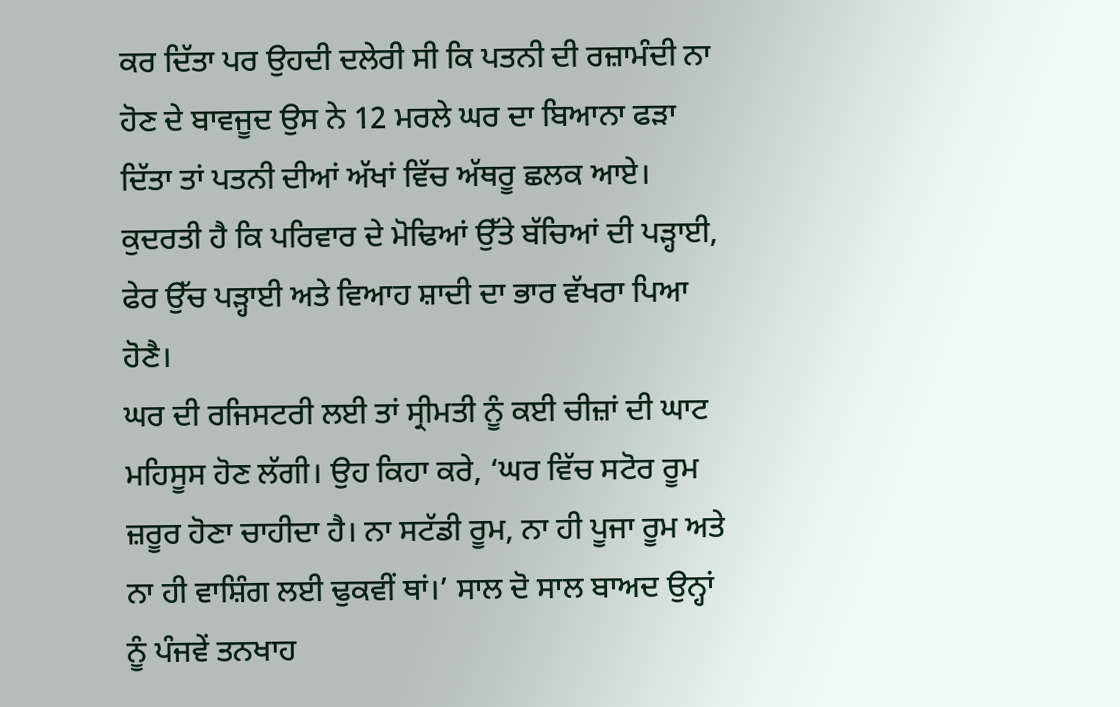ਕਰ ਦਿੱਤਾ ਪਰ ਉਹਦੀ ਦਲੇਰੀ ਸੀ ਕਿ ਪਤਨੀ ਦੀ ਰਜ਼ਾਮੰਦੀ ਨਾ ਹੋਣ ਦੇ ਬਾਵਜੂਦ ਉਸ ਨੇ 12 ਮਰਲੇ ਘਰ ਦਾ ਬਿਆਨਾ ਫੜਾ ਦਿੱਤਾ ਤਾਂ ਪਤਨੀ ਦੀਆਂ ਅੱਖਾਂ ਵਿੱਚ ਅੱਥਰੂ ਛਲਕ ਆਏ। ਕੁਦਰਤੀ ਹੈ ਕਿ ਪਰਿਵਾਰ ਦੇ ਮੋਢਿਆਂ ਉੱਤੇ ਬੱਚਿਆਂ ਦੀ ਪੜ੍ਹਾਈ, ਫੇਰ ਉੱਚ ਪੜ੍ਹਾਈ ਅਤੇ ਵਿਆਹ ਸ਼ਾਦੀ ਦਾ ਭਾਰ ਵੱਖਰਾ ਪਿਆ ਹੋਣੈ।
ਘਰ ਦੀ ਰਜਿਸਟਰੀ ਲਈ ਤਾਂ ਸ੍ਰੀਮਤੀ ਨੂੰ ਕਈ ਚੀਜ਼ਾਂ ਦੀ ਘਾਟ ਮਹਿਸੂਸ ਹੋਣ ਲੱਗੀ। ਉਹ ਕਿਹਾ ਕਰੇ, ‘ਘਰ ਵਿੱਚ ਸਟੋਰ ਰੂਮ ਜ਼ਰੂਰ ਹੋਣਾ ਚਾਹੀਦਾ ਹੈ। ਨਾ ਸਟੱਡੀ ਰੂਮ, ਨਾ ਹੀ ਪੂਜਾ ਰੂਮ ਅਤੇ ਨਾ ਹੀ ਵਾਸ਼ਿੰਗ ਲਈ ਢੁਕਵੀਂ ਥਾਂ।’ ਸਾਲ ਦੋ ਸਾਲ ਬਾਅਦ ਉਨ੍ਹਾਂ ਨੂੰ ਪੰਜਵੇਂ ਤਨਖਾਹ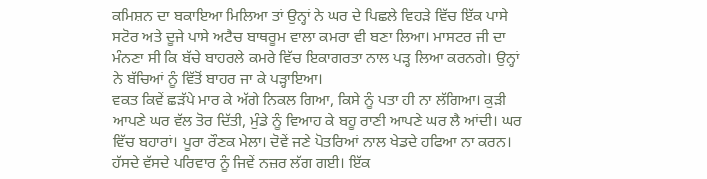ਕਮਿਸ਼ਨ ਦਾ ਬਕਾਇਆ ਮਿਲਿਆ ਤਾਂ ਉਨ੍ਹਾਂ ਨੇ ਘਰ ਦੇ ਪਿਛਲੇ ਵਿਹੜੇ ਵਿੱਚ ਇੱਕ ਪਾਸੇ ਸਟੋਰ ਅਤੇ ਦੂਜੇ ਪਾਸੇ ਅਟੈਚ ਬਾਥਰੂਮ ਵਾਲਾ ਕਮਰਾ ਵੀ ਬਣਾ ਲਿਆ। ਮਾਸਟਰ ਜੀ ਦਾ ਮੰਨਣਾ ਸੀ ਕਿ ਬੱਚੇ ਬਾਹਰਲੇ ਕਮਰੇ ਵਿੱਚ ਇਕਾਗਰਤਾ ਨਾਲ ਪੜ੍ਹ ਲਿਆ ਕਰਨਗੇ। ਉਨ੍ਹਾਂ ਨੇ ਬੱਚਿਆਂ ਨੂੰ ਵਿੱਤੋਂ ਬਾਹਰ ਜਾ ਕੇ ਪੜ੍ਹਾਇਆ।
ਵਕਤ ਕਿਵੇਂ ਛੜੱਪੇ ਮਾਰ ਕੇ ਅੱਗੇ ਨਿਕਲ ਗਿਆ, ਕਿਸੇ ਨੂੰ ਪਤਾ ਹੀ ਨਾ ਲੱਗਿਆ। ਕੁੜੀ ਆਪਣੇ ਘਰ ਵੱਲ ਤੋਰ ਦਿੱਤੀ, ਮੁੰਡੇ ਨੂੰ ਵਿਆਹ ਕੇ ਬਹੂ ਰਾਣੀ ਆਪਣੇ ਘਰ ਲੈ ਆਂਦੀ। ਘਰ ਵਿੱਚ ਬਹਾਰਾਂ। ਪੂਰਾ ਰੌਣਕ ਮੇਲਾ। ਦੋਵੇਂ ਜਣੇ ਪੋਤਰਿਆਂ ਨਾਲ ਖੇਡਦੇ ਹਫਿਆ ਨਾ ਕਰਨ। ਹੱਸਦੇ ਵੱਸਦੇ ਪਰਿਵਾਰ ਨੂੰ ਜਿਵੇਂ ਨਜ਼ਰ ਲੱਗ ਗਈ। ਇੱਕ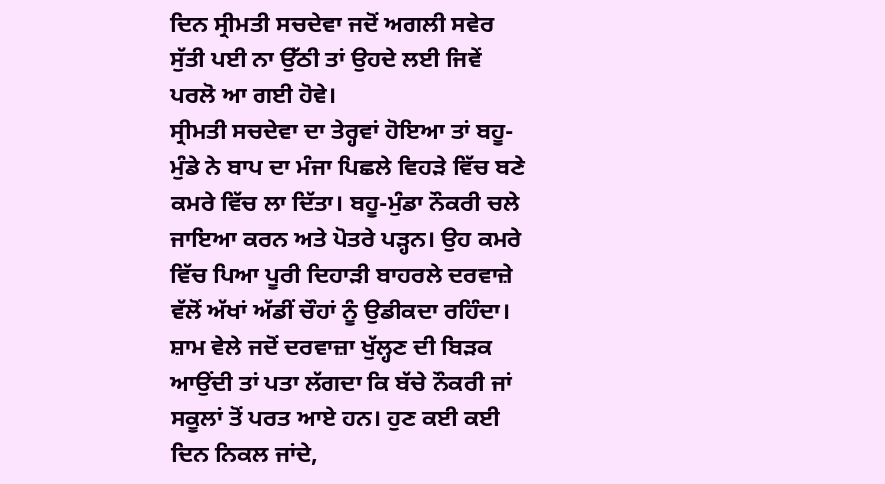ਦਿਨ ਸ੍ਰੀਮਤੀ ਸਚਦੇਵਾ ਜਦੋਂ ਅਗਲੀ ਸਵੇਰ ਸੁੱਤੀ ਪਈ ਨਾ ਉੱਠੀ ਤਾਂ ਉਹਦੇ ਲਈ ਜਿਵੇਂ ਪਰਲੋ ਆ ਗਈ ਹੋਵੇ।
ਸ੍ਰੀਮਤੀ ਸਚਦੇਵਾ ਦਾ ਤੇਰ੍ਹਵਾਂ ਹੋਇਆ ਤਾਂ ਬਹੂ-ਮੁੰਡੇ ਨੇ ਬਾਪ ਦਾ ਮੰਜਾ ਪਿਛਲੇ ਵਿਹੜੇ ਵਿੱਚ ਬਣੇ ਕਮਰੇ ਵਿੱਚ ਲਾ ਦਿੱਤਾ। ਬਹੂ-ਮੁੰਡਾ ਨੌਕਰੀ ਚਲੇ ਜਾਇਆ ਕਰਨ ਅਤੇ ਪੋਤਰੇ ਪੜ੍ਹਨ। ਉਹ ਕਮਰੇ ਵਿੱਚ ਪਿਆ ਪੂਰੀ ਦਿਹਾੜੀ ਬਾਹਰਲੇ ਦਰਵਾਜ਼ੇ ਵੱਲੋਂ ਅੱਖਾਂ ਅੱਡੀਂ ਚੌਹਾਂ ਨੂੰ ਉਡੀਕਦਾ ਰਹਿੰਦਾ। ਸ਼ਾਮ ਵੇਲੇ ਜਦੋਂ ਦਰਵਾਜ਼ਾ ਖੁੱਲ੍ਹਣ ਦੀ ਬਿੜਕ ਆਉਂਦੀ ਤਾਂ ਪਤਾ ਲੱਗਦਾ ਕਿ ਬੱਚੇ ਨੌਕਰੀ ਜਾਂ ਸਕੂਲਾਂ ਤੋਂ ਪਰਤ ਆਏ ਹਨ। ਹੁਣ ਕਈ ਕਈ ਦਿਨ ਨਿਕਲ ਜਾਂਦੇ,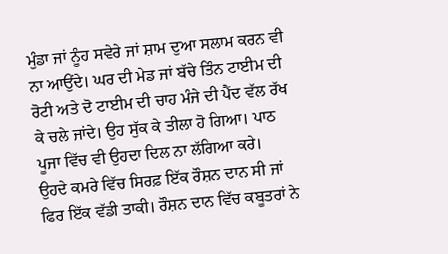ਮੁੰਡਾ ਜਾਂ ਨੂੰਹ ਸਵੇਰੇ ਜਾਂ ਸ਼ਾਮ ਦੁਆ ਸਲਾਮ ਕਰਨ ਵੀ ਨਾ ਆਉਂਦੇ। ਘਰ ਦੀ ਮੇਡ ਜਾਂ ਬੱਚੇ ਤਿੰਨ ਟਾਈਮ ਦੀ ਰੋਟੀ ਅਤੇ ਦੋ ਟਾਈਮ ਦੀ ਚਾਹ ਮੰਜੇ ਦੀ ਪੈਂਦ ਵੱਲ ਰੱਖ ਕੇ ਚਲੇ ਜਾਂਦੇ। ਉਹ ਸੁੱਕ ਕੇ ਤੀਲਾ ਹੋ ਗਿਆ। ਪਾਠ ਪੂਜਾ ਵਿੱਚ ਵੀ ਉਹਦਾ ਦਿਲ ਨਾ ਲੱਗਿਆ ਕਰੇ।
ਉਹਦੇ ਕਮਰੇ ਵਿੱਚ ਸਿਰਫ਼ ਇੱਕ ਰੌਸ਼ਨ ਦਾਨ ਸੀ ਜਾਂ ਫਿਰ ਇੱਕ ਵੱਡੀ ਤਾਕੀ। ਰੌਸ਼ਨ ਦਾਨ ਵਿੱਚ ਕਬੂਤਰਾਂ ਨੇ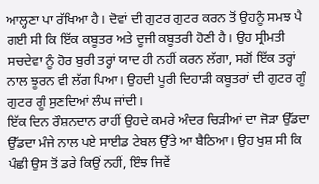ਆਲ੍ਹਣਾ ਪਾ ਰੱਖਿਆ ਹੈ। ਦੋਵਾਂ ਦੀ ਗੁਟਰ ਗੁਟਰ ਕਰਨ ਤੋਂ ਉਹਨੂੰ ਸਮਝ ਪੈ ਗਈ ਸੀ ਕਿ ਇੱਕ ਕਬੂਤਰ ਅਤੇ ਦੂਜੀ ਕਬੂਤਰੀ ਹੋਣੀ ਹੈ। ਉਹ ਸ੍ਰੀਮਤੀ ਸਚਦੇਵਾ ਨੂੰ ਹੋਰ ਬੁਰੀ ਤਰ੍ਹਾਂ ਯਾਦ ਹੀ ਨਹੀਂ ਕਰਨ ਲੱਗਾ, ਸਗੋਂ ਇੱਕ ਤਰ੍ਹਾਂ ਨਾਲ ਝੂਰਨ ਵੀ ਲੱਗ ਪਿਆ। ਉਹਦੀ ਪੂਰੀ ਦਿਹਾੜੀ ਕਬੂਤਰਾਂ ਦੀ ਗੁਟਰ ਗੂੰ ਗੁਟਰ ਗੂੰ ਸੁਣਦਿਆਂ ਲੰਘ ਜਾਂਦੀ।
ਇੱਕ ਦਿਨ ਰੌਸ਼ਨਦਾਨ ਰਾਹੀਂ ਉਹਦੇ ਕਮਰੇ ਅੰਦਰ ਚਿੜੀਆਂ ਦਾ ਜੋੜਾ ਉੱਡਦਾ ਉੱਡਦਾ ਮੰਜੇ ਨਾਲ ਪਏ ਸਾਈਡ ਟੇਬਲ ਉੱਤੇ ਆ ਬੈਠਿਆ। ਉਹ ਖੁਸ਼ ਸੀ ਕਿ ਪੰਛੀ ਉਸ ਤੋਂ ਡਰੇ ਕਿਉਂ ਨਹੀਂ, ਇੰਝ ਜਿਵੇਂ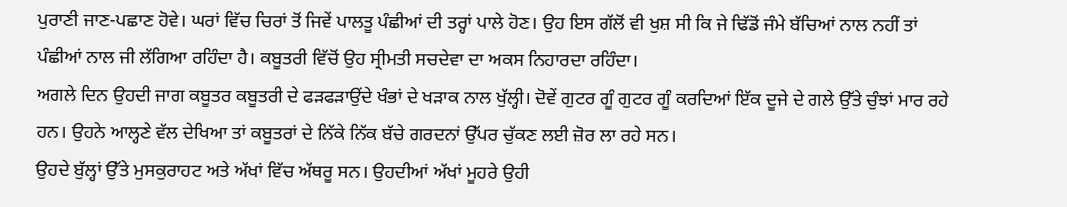ਪੁਰਾਣੀ ਜਾਣ-ਪਛਾਣ ਹੋਵੇ। ਘਰਾਂ ਵਿੱਚ ਚਿਰਾਂ ਤੋਂ ਜਿਵੇਂ ਪਾਲਤੂ ਪੰਛੀਆਂ ਦੀ ਤਰ੍ਹਾਂ ਪਾਲੇ ਹੋਣ। ਉਹ ਇਸ ਗੱਲੋਂ ਵੀ ਖੁਸ਼ ਸੀ ਕਿ ਜੇ ਢਿੱਡੋਂ ਜੰਮੇ ਬੱਚਿਆਂ ਨਾਲ ਨਹੀਂ ਤਾਂ ਪੰਛੀਆਂ ਨਾਲ ਜੀ ਲੱਗਿਆ ਰਹਿੰਦਾ ਹੈ। ਕਬੂਤਰੀ ਵਿੱਚੋਂ ਉਹ ਸ੍ਰੀਮਤੀ ਸਚਦੇਵਾ ਦਾ ਅਕਸ ਨਿਹਾਰਦਾ ਰਹਿੰਦਾ।
ਅਗਲੇ ਦਿਨ ਉਹਦੀ ਜਾਗ ਕਬੂਤਰ ਕਬੂਤਰੀ ਦੇ ਫੜਫੜਾਉਂਦੇ ਖੰਭਾਂ ਦੇ ਖੜਾਕ ਨਾਲ ਖੁੱਲ੍ਹੀ। ਦੋਵੇਂ ਗੁਟਰ ਗੂੰ ਗੁਟਰ ਗੂੰ ਕਰਦਿਆਂ ਇੱਕ ਦੂਜੇ ਦੇ ਗਲੇ ਉੱਤੇ ਚੁੰਝਾਂ ਮਾਰ ਰਹੇ ਹਨ। ਉਹਨੇ ਆਲ੍ਹਣੇ ਵੱਲ ਦੇਖਿਆ ਤਾਂ ਕਬੂਤਰਾਂ ਦੇ ਨਿੱਕੇ ਨਿੱਕ ਬੱਚੇ ਗਰਦਨਾਂ ਉੱਪਰ ਚੁੱਕਣ ਲਈ ਜ਼ੋਰ ਲਾ ਰਹੇ ਸਨ।
ਉਹਦੇ ਬੁੱਲ੍ਹਾਂ ਉੱਤੇ ਮੁਸਕੁਰਾਹਟ ਅਤੇ ਅੱਖਾਂ ਵਿੱਚ ਅੱਥਰੂ ਸਨ। ਉਹਦੀਆਂ ਅੱਖਾਂ ਮੂਹਰੇ ਉਹੀ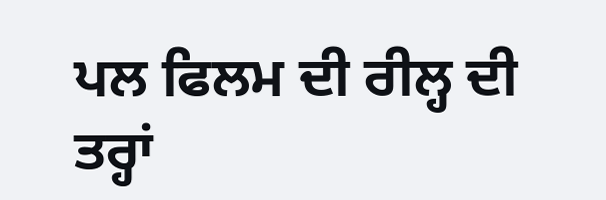ਪਲ ਫਿਲਮ ਦੀ ਰੀਲ੍ਹ ਦੀ ਤਰ੍ਹਾਂ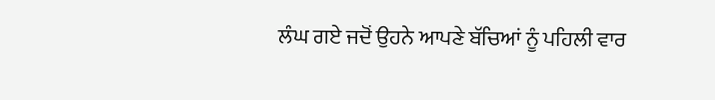ਲੰਘ ਗਏ ਜਦੋਂ ਉਹਨੇ ਆਪਣੇ ਬੱਚਿਆਂ ਨੂੰ ਪਹਿਲੀ ਵਾਰ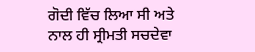ਗੋਦੀ ਵਿੱਚ ਲਿਆ ਸੀ ਅਤੇ ਨਾਲ ਹੀ ਸ੍ਰੀਮਤੀ ਸਚਦੇਵਾ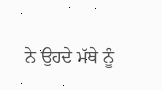ਨੇ ਉਹਦੇ ਮੱਥੇ ਨੂੰ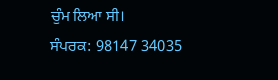ਚੁੰਮ ਲਿਆ ਸੀ।
ਸੰਪਰਕ: 98147 34035